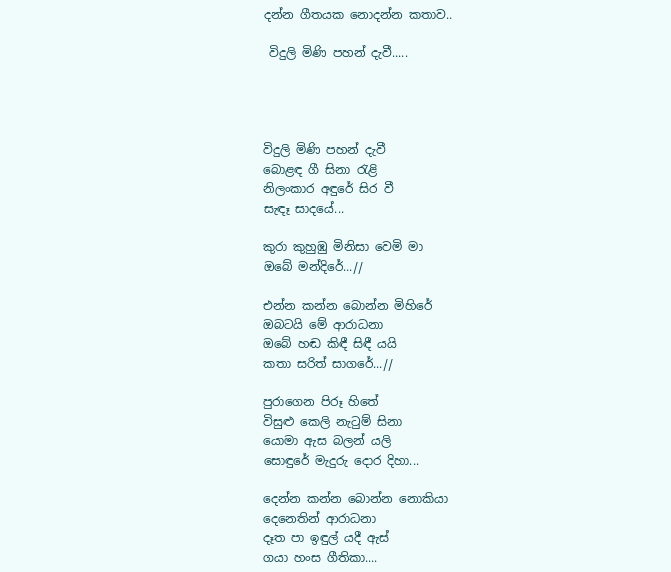දන්න ගීතයක නොදන්න කතාව..

 විදුලි මිණි පහන් දැවී.....




විදුලි මිණි පහන් දැවී
බොළඳ ගී සිනා රැළි
නිලංකාර අඳුරේ සිර වී
සැඳෑ සාදයේ...

කුරා කුහුඹු මිනිසා වෙමි මා
ඔබේ මන්දිරේ...//

එන්න කන්න බොන්න මිහිරේ
ඔබටයි මේ ආරාධනා
ඔබේ හඬ කිඳී සිඳී යයි
කතා සරිත් සාගරේ...//

පුරාගෙන පිරූ හිතේ
විසුළු කෙලි නැටුම් සිනා
යොමා ඇස බලන් යලි
සොඳුරේ මැදුරු දොර දිහා...

දෙන්න කන්න බොන්න නොකියා
දෙනෙතින් ආරාධනා
දෑත පා ඉඳුල් යදී ඇස්
ගයා හංස ගීතිකා....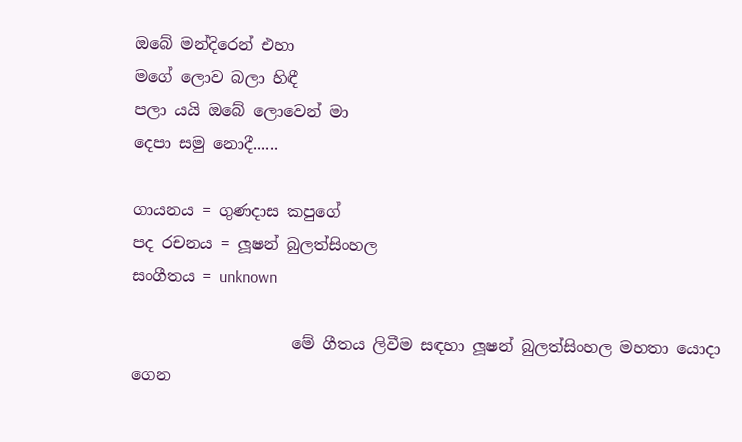ඔබේ මන්දිරෙන් එහා
මගේ ලොව බලා හිඳී
පලා යයි ඔබේ ලොවෙන් මා
දෙපා සමු නොදී......

ගායනය = ගුණදාස කපුගේ
පද රචනය = ලූෂන් බුලත්සිංහල
සංගීතය = unknown

                    මේ ගීතය ලිවීම සඳහා ලූෂන් බුලත්සිංහල මහතා යොදා ගෙන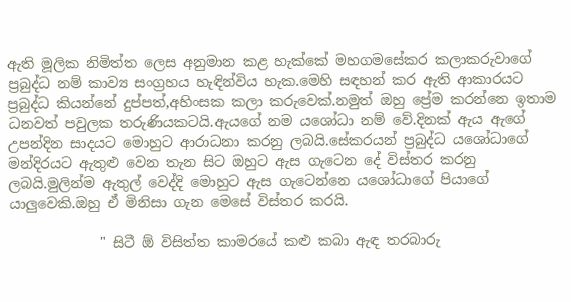ඇති මූලික නිමිත්ත ලෙස අනුමාන කළ හැක්කේ මහගමසේකර කලාකරුවාගේ ප්‍රබුද්ධ නම් කාව්‍ය සංග්‍රහය හැඳින්විය හැක.මෙහි සඳහන් කර ඇති ආකාරයට ප්‍රබුද්ධ කියන්නේ දුප්පත්,අහිංසක කලා කරුවෙක්.නමුත් ඔහු ප්‍රේම කරන්නෙ ඉතාම ධනවත් පවුලක තරුණියකටයි.ඇයගේ නම යශෝධා නම් වේ.දිනක් ඇය ඇගේ උපන්දින සාදයට මොහුට ආරාධනා කරනු ලබයි.සේකරයන් ප්‍රබුද්ධ යශෝධාගේ මන්දිරයට ඇතුළු වෙන තැන සිට ඔහුට ඇස ගැටෙන දේ විස්තර කරනු ලබයි.මුලින්ම ඇතුල් වෙද්දි මොහුට ඇස ගැටෙන්නෙ යශෝධාගේ පියාගේ යාලුවෙකි.ඔහු ඒ මිනිසා ගැන මෙසේ විස්තර කරයි.

             " සිටී ඕ විසිත්ත කාමරයේ කළු කබා ඇඳ තරබාරු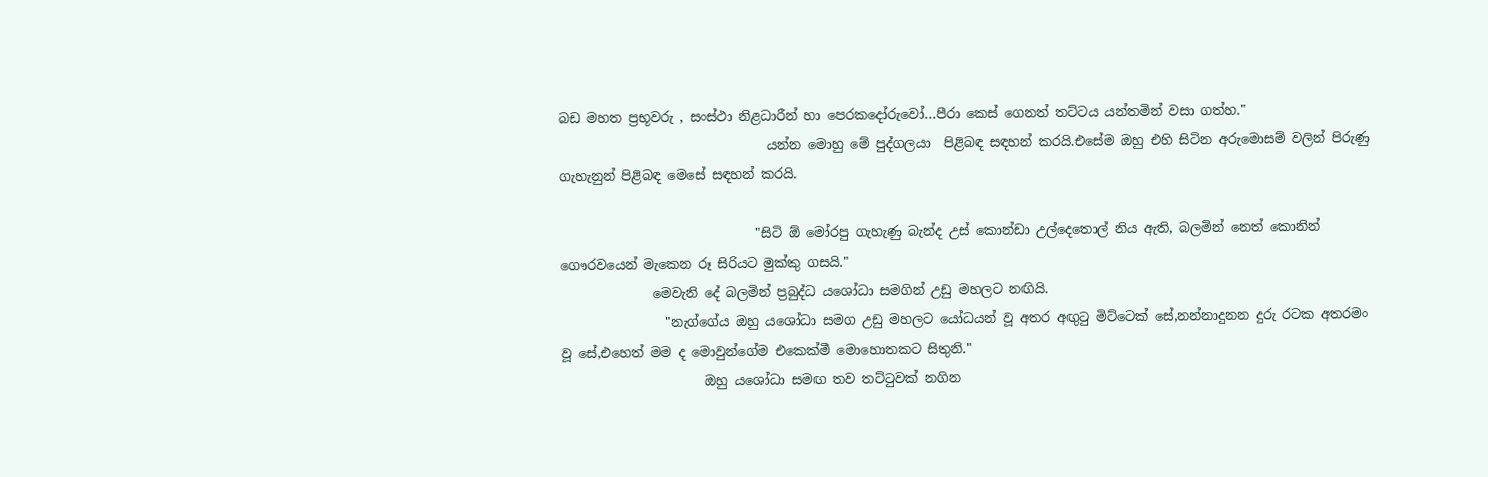බඩ මහත ප්‍රභූවරු , සංස්ථා නිළධාරීන් හා පෙරකදෝරුවෝ...පීරා කෙස් ගෙනත් තට්ටය යන්තමින් වසා ගත්හ."
                                යන්න මොහු මේ පුද්ගලයා  පිළිබඳ සඳහන් කරයි.එසේම ඔහු එහි සිටින අරුමොසම් වලින් පිරුණු ගැහැනුන් පිළිබඳ මෙසේ සඳහන් කරයි.

                              "සිටි ඕ මෝරපු ගැහැණු බැන්ද උස් කොන්ඩා උල්දෙතොල් නිය ඇති, බලමින් නෙත් කොනින් ගෞරවයෙන් මැකෙන රූ සිරියට මුක්කු ගසයි."
              මෙවැනි දේ බලමින් ප්‍රබුද්ධ යශෝධා සමගින් උඩු මහලට නඟියි.
                "නැග්ගේය ඔහු යශෝධා සමග උඩු මහලට යෝධයන් වූ අතර අඟුටු මිට්ටෙක් සේ,නන්නාදුනන දුරු රටක අතරමං වූ සේ,එහෙත් මම ද මොවුන්ගේම එකෙක්මී මොහොතකට සිතුනි."
                      ඔහු යශෝධා සමඟ තව තට්ටුවක් නගින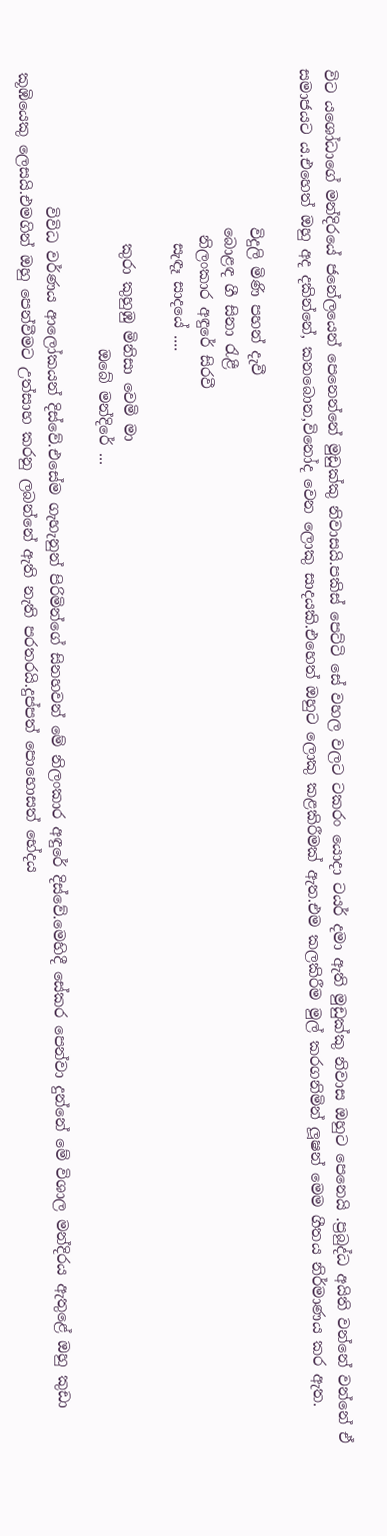විට යශෝධාගේ මන්දිරයේ ජනේලයෙන් පෙනෙන්නේ මුඩුක්කු නිවාසයි.පකිස් පෙට්ටි සේ වහල වලට ටකරං යොදා ටයර් දමා ඇති මුඩුක්කු නිවාස ඔහුට පෙනෙයි .ප්‍රබුද්ධ අයිති වන්නේ වන්නේ ඒ සමාජයට ය.එහෙත් ඔහු අද දකින්නේ, කනබොන,විනෝද වෙන ලොකු සාදයකි.එහෙත් ඔහුට ලොකු කළකිරීමක් ඇත.එම කලකිරීම මුල් කරගනිමින් ලූෂන් මෙම ගීතය නිර්මාණය කර ඇත.

                     විදුලි මිණි පහන් දැවී
                     බොළඳ ගී සිනා රැළී
                      නිලංකාර අඳුරේ සිරවී
                       සැඳෑ සාදයේ ....

                       කුරා කුහුඹු මිනිසා වෙමි මා
                                     ඔබේ මන්දිරේ ...

                  විවිධ වර්ණය ආලෝකයන් දිස්වේ.එසේම ගැහැනුන් පිරිමින්ගේ සිනහවන් මේ නිලංකාර අඳුරේ දිස්වේ.මෙහිදී සේකර පෙන්වා දුන්නේ මේ විශාල මන්දිරය ඇතුළේ ඔහු කුඩා කූඹියෙකු ලෙසයි.එමගින් ඔහු පෙන්වීමට උත්සාහ කරනු ලබන්නේ ඇති නැති පරතරයි.දුප්පත් පොහොසත් භේදය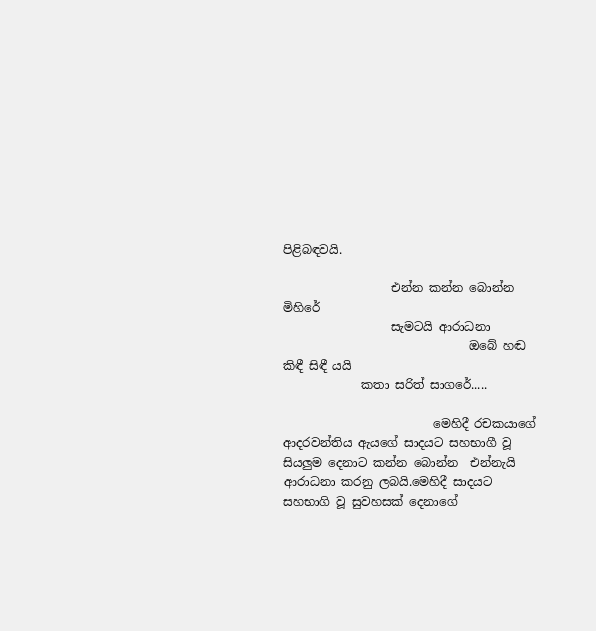පිළිබඳවයි.

                  එන්න කන්න බොන්න මිහිරේ
                  සැමටයි ආරාධනා
                               ඔබේ හඬ කිඳී සිඳී යයි
             කතා සරිත් සාගරේ.....

                         මෙහිදී රචකයාගේ ආදරවන්තිය ඇයගේ සාදයට සහභාගී වූ සියලුම දෙනාට කන්න බොන්න  එන්නැයි ආරාධනා කරනු ලබයි.මෙහිදී සාදයට සහභාගි වූ සුවහසක් දෙනාගේ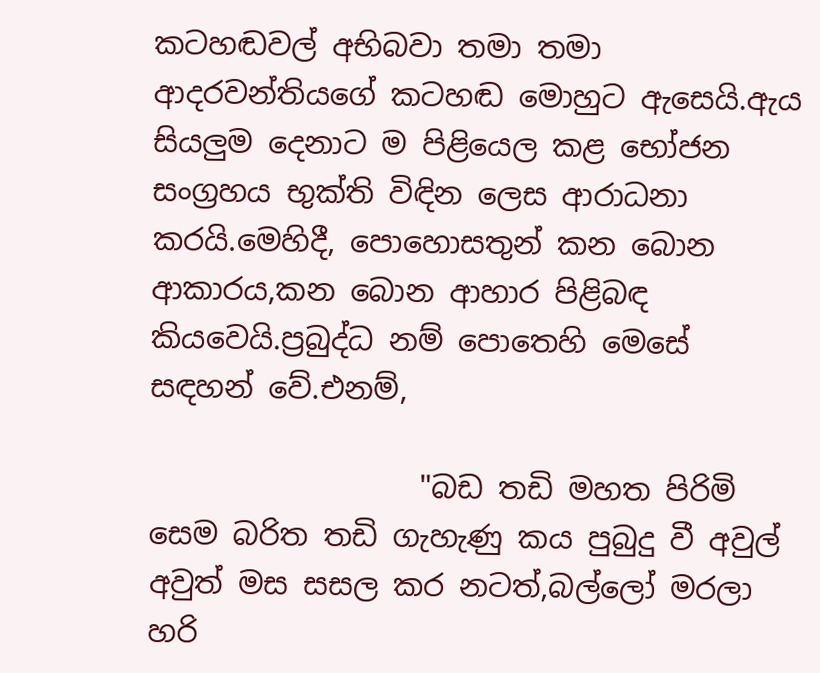කටහඬවල් අභිබවා තමා තමා ආදරවන්තියගේ කටහඬ මොහුට ඇසෙයි.ඇය සියලුම දෙනාට ම පිළියෙල කළ භෝජන සංග්‍රහය භුක්ති විඳින ලෙස ආරාධනා කරයි.මෙහිදී, පොහොසතුන් කන බොන ආකාරය,කන බොන ආහාර පිළිබඳ කියවෙයි.ප්‍රබුද්ධ නම් පොතෙහි මෙසේ සඳහන් වේ.එනම්,

                  "බඩ තඩි මහත පිරිමි සෙම බරිත තඩි ගැහැණු කය පුබුදු වී අවුල් අවුත් මස සසල කර නටත්,බල්ලෝ මරලා හරි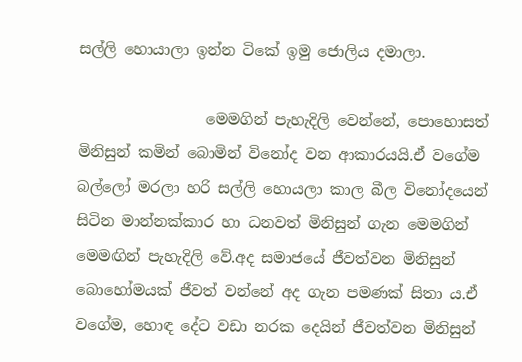සල්ලි හොයාලා ඉන්න ටිකේ ඉමු ජොලිය දමාලා.

                 මෙමගින් පැහැදිලි වෙන්නේ, පොහොසත් මිනිසුන් කමින් බොමින් විනෝද වන ආකාරයයි.ඒ වගේම  බල්ලෝ මරලා හරි සල්ලි හොයලා කාල බීල විනෝදයෙන් සිටින මාන්නක්කාර හා ධනවත් මිනිසුන් ගැන මෙමගින් මෙමඟින් පැහැදිලි වේ.අද සමාජයේ ජීවත්වන මිනිසුන් බොහෝමයක් ජීවත් වන්නේ අද ගැන පමණක් සිතා ය.ඒ වගේම, හොඳ දේට වඩා නරක දෙයින් ජීවත්වන මිනිසුන්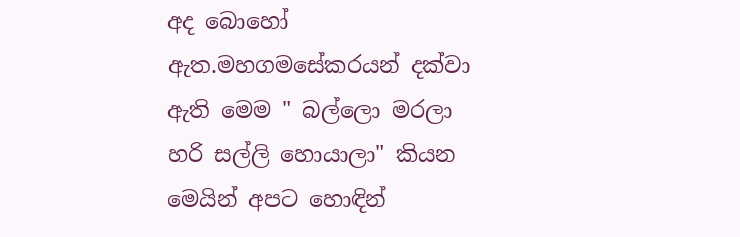අද බොහෝ ඇත.මහගමසේකරයන් දක්වා ඇති මෙම " බල්ලො මරලා හරි සල්ලි හොයාලා" කියන මෙයින් අපට හොඳින්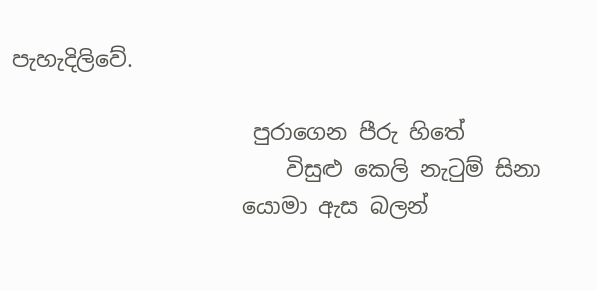පැහැදිලිවේ.

                      පුරාගෙන පීරු හිතේ
                         විසුළු කෙලි නැටුම් සිනා
                     යොමා ඇස බලන්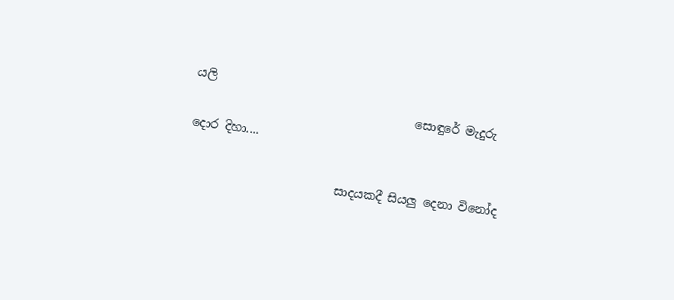යලි
                                     සොඳුරේ මැදුරු දොර දිහා....

                         සාදයකදී සියලු දෙනා විනෝද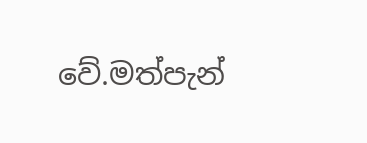වේ.මත්පැන්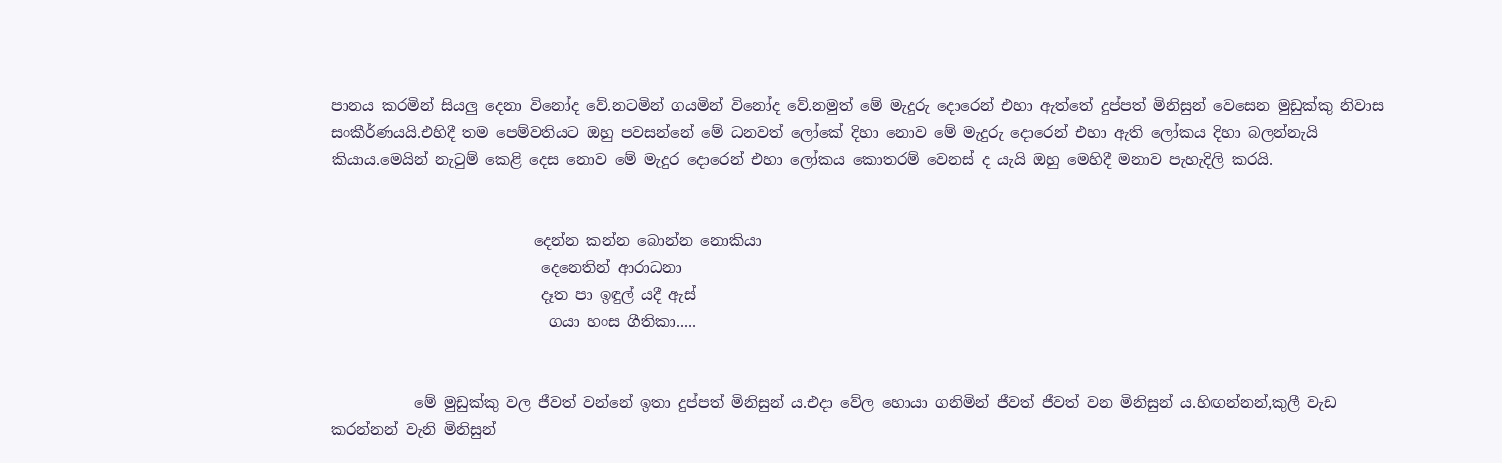පානය කරමින් සියලු දෙනා විනෝද වේ.නටමින් ගයමින් විනෝද වේ.නමුත් මේ මැදුරු දොරෙන් එහා ඇත්තේ දුප්පත් මිනිසුන් වෙසෙන මුඩුක්කු නිවාස සංකීර්ණයයි.එහිදී තම පෙම්වතියට ඔහු පවසන්නේ මේ ධනවත් ලෝකේ දිහා නොව මේ මැදුරු දොරෙන් එහා ඇති ලෝකය දිහා බලන්නැයි කියාය.මෙයින් නැටුම් කෙළි දෙස නොව මේ මැදුර දොරෙන් එහා ලෝකය කොතරම් වෙනස් ද යැයි ඔහු මෙහිදී මනාව පැහැදිලි කරයි.


                           දෙන්න කන්න බොන්න නොකියා
                            දෙනෙතින් ආරාධනා
                            දෑත පා ඉඳුල් යදී ඇස්
                             ගයා හංස ගීතිකා.....


           මේ මුඩුක්කු වල ජීවත් වන්නේ ඉතා දුප්පත් මිනිසුන් ය.එදා වේල හොයා ගනිමින් ජීවත් ජීවත් වන මිනිසුන් ය.හිඟන්නන්,කුලී වැඩ කරන්නන් වැනි මිනිසුන්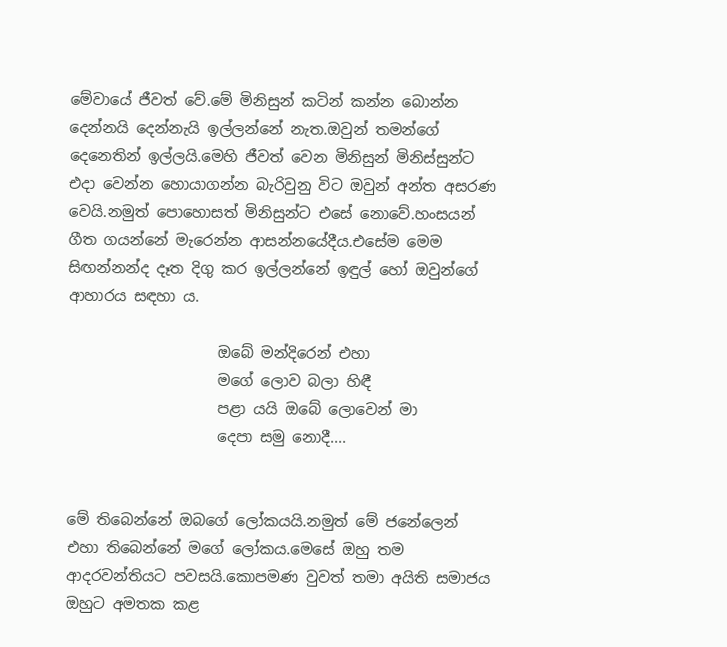මේවායේ ජීවත් වේ.මේ මිනිසුන් කටින් කන්න බොන්න දෙන්නයි දෙන්නැයි ඉල්ලන්නේ නැත.ඔවුන් තමන්ගේ දෙනෙතින් ඉල්ලයි.මෙහි ජීවත් වෙන මිනිසුන් මිනිස්සුන්ට එදා වෙන්න හොයාගන්න බැරිවුනු විට ඔවුන් අන්ත අසරණ වෙයි.නමුත් පොහොසත් මිනිසුන්ට එසේ නොවේ.හංසයන් ගීත ගයන්නේ මැරෙන්න ආසන්නයේදීය.එසේම මෙම සිඟන්නන්ද දෑත දිගු කර ඉල්ලන්නේ ඉඳුල් හෝ ඔවුන්ගේ ආහාරය සඳහා ය.

                    ඔබේ මන්දිරෙන් එහා
                    මගේ ලොව බලා හිඳී
                    පළා යයි ඔබේ ලොවෙන් මා
                    දෙපා සමු නොදී....


මේ තිබෙන්නේ ඔබගේ ලෝකයයි.නමුත් මේ ජනේලෙන් එහා තිබෙන්නේ මගේ ලෝකය.මෙසේ ඔහු තම ආදරවන්තියට පවසයි.කොපමණ වුවත් තමා අයිති සමාජය ඔහුට අමතක කළ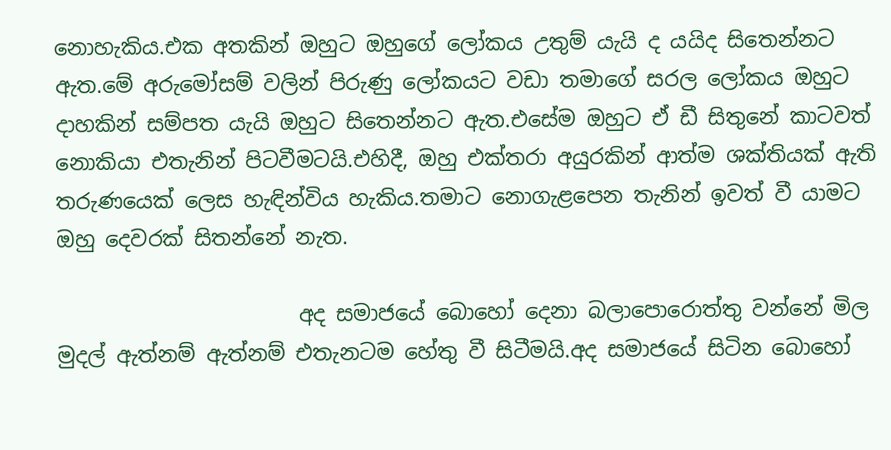නොහැකිය.එක අතකින් ඔහුට ඔහුගේ ලෝකය උතුම් යැයි ද යයිද සිතෙන්නට ඇත.මේ අරුමෝසම් වලින් පිරුණු ලෝකයට වඩා තමාගේ සරල ලෝකය ඔහුට දාහකින් සම්පත යැයි ඔහුට සිතෙන්නට ඇත.එසේම ඔහුට ඒ ඩී සිතුනේ කාටවත් නොකියා එතැනින් පිටවීමටයි.එහිදී, ඔහු එක්තරා අයුරකින් ආත්ම ශක්තියක් ඇති තරුණයෙක් ලෙස හැඳින්විය හැකිය.තමාට නොගැළපෙන තැනින් ඉවත් වී යාමට ඔහු දෙවරක් සිතන්නේ නැත.

                       අද සමාජයේ බොහෝ දෙනා බලාපොරොත්තු වන්නේ මිල මුදල් ඇත්නම් ඇත්නම් එතැනටම හේතු වී සිටීමයි.අද සමාජයේ සිටින බොහෝ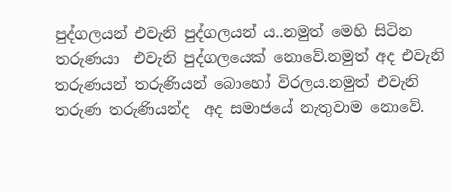පුද්ගලයන් එවැනි පුද්ගලයන් ය..නමුත් මෙහි සිටින තරුණයා  එවැනි පුද්ගලයෙක් නොවේ.නමුත් අද එවැනි තරුණයන් තරුණියන් බොහෝ විරලය.නමුත් එවැනි තරුණ තරුණියන්ද  අද සමාජයේ නැතුවාම නොවේ.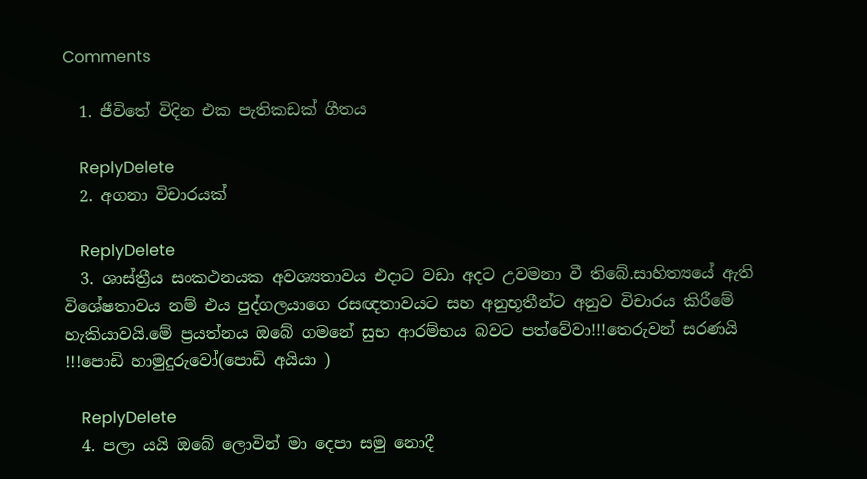Comments

  1. ජීවිතේ විදින එක පැතිකඩක් ගීතය

    ReplyDelete
  2. අගනා විචාරයක්

    ReplyDelete
  3. ශාස්ත්‍රීය සංකථනයක අවශ්‍යතාවය එදාට වඩා අදට උවමනා වී තිබේ.සාහිත්‍යයේ ඇති විශේෂතාවය නම් එය පුද්ගලයාගෙ රසඥතාවයට සහ අනුභූතීන්ට අනුව විචාරය කිරීමේ හැකියාවයි.මේ ප්‍රයත්නය ඔබේ ගමනේ සුභ ආරම්භය බවට පත්වේවා!!!තෙරුවන් සරණයි !!!පොඩි හාමුදුරුවෝ(පොඩි අයියා )

    ReplyDelete
  4. පලා යයි ඔබේ ලොවින් මා දෙපා සමු නොදී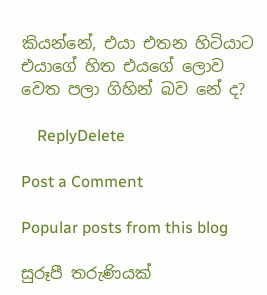කියන්නේ, එයා එතන හිටියාට එයාගේ හිත එයගේ ලොව වෙත පලා ගිහින් බව නේ ද?

    ReplyDelete

Post a Comment

Popular posts from this blog

සුරූපී තරුණියක්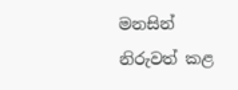මනසින් නිරුවත් කළ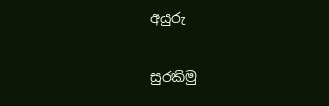අයුරු

සුරකිමු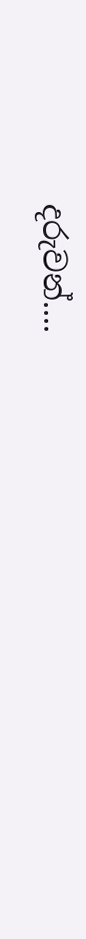දරුවන්....